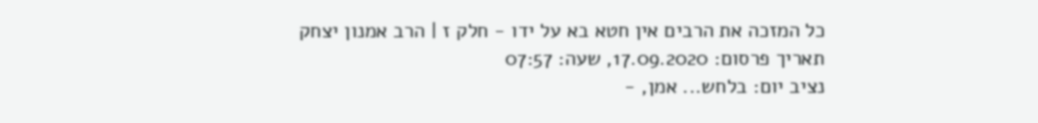כל המזכה את הרבים אין חטא בא על ידו - חלק ז | הרב אמנון יצחק
תאריך פרסום: 17.09.2020, שעה: 07:57
נציב יום: בלחש... אמן, -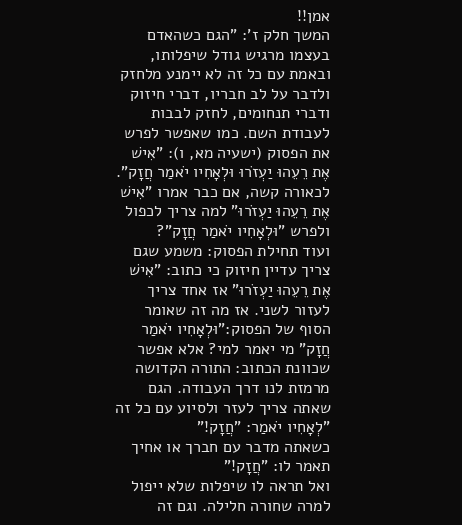אמן!!
המשך חלק ז': "הגם כשהאדם בעצמו מרגיש גודל שיפלותו, ובאמת עם כל זה לא יימנע מלחזק ולדבר על לב חבריו, דברי חיזוק ודברי תנחומים, לחזק לבבות לעבודת השם. כמו שאפשר לפרש את הפסוק (ישעיה מא, ו): "אִישׁ אֶת רֵעֵהוּ יַעְזֹרוּ וּלְאָחִיו יֹאמַר חֲזָק". לכאורה קשה, אם כבר אמרו "אִישׁ אֶת רֵעֵהוּ יַעְזֹרוּ" למה צריך לכפול ולפרש "וּלְאָחִיו יֹאמַר חֲזָק"?
ועוד תחילת הפסוק: משמע שגם צריך עדיין חיזוק כי כתוב: "אִישׁ אֶת רֵעֵהוּ יַעְזֹרוּ" אז אחד צריך לעזור לשני. אז מה זה שאומר הסוף של הפסוק:"וּלְאָחִיו יֹאמַר חֲזָק" מי יאמר למי? אלא אפשר שכוונת הכתוב: התורה הקדושה מרמזת לנו דרך העבודה. הגם שאתה צריך לעזר ולסיוע עם כל זה "לְאָחִיו יֹאמַר: "חֲזָק!"
כשאתה מדבר עם חברך או אחיך תאמר לו: "חֲזָק!"
ואל תראה לו שיפלות שלא ייפול למרה שחורה חלילה. וגם זה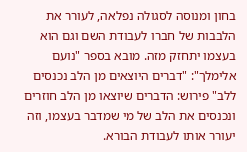בחון ומנוסה לסגולה נפלאה, לעורר את הלבבות של חברו לעבודת השם וגם הוא בעצמו יתחזק מזה. מובא בספר "נועם אלימלך": "דברים היוצאים מן הלב נכנסים ללב" פירוש: הדברים שיוצאו מן הלב חוזרים ונכנסים את הלב של מי שמדבר בעצמו, וזה יעורר אותו לעבודת הבורא.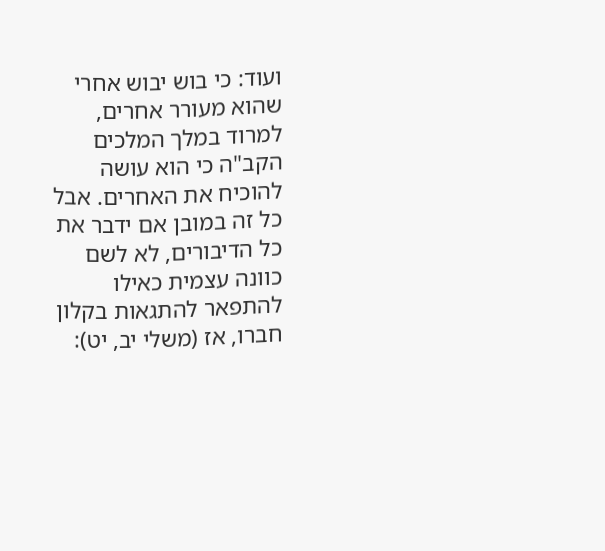ועוד: כי בוש יבוש אחרי שהוא מעורר אחרים, למרוד במלך המלכים הקב"ה כי הוא עושה להוכיח את האחרים. אבל כל זה במובן אם ידבר את כל הדיבורים, לא לשם כוונה עצמית כאילו להתפאר להתגאות בקלון חברו, אז (משלי יב, יט):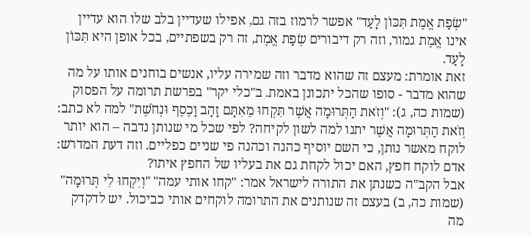"שְׂפַת אֱמֶת תִּכּוֹן לָעַד" אפשר לרמוז בזה גם, אפילו שעדיין בלב שלו הוא עדיין אינו אֱמֶת גמור, וזה רק דיבורים שְׂפַת אֱמֶת, זה רק בשפתיים, בכל אופן היא תִּכּוֹן לָעַד.
זאת אומרת: מעצם זה שהוא מדבר וזה שמירה עליו, אנשים בוחנים אותו על מה שהוא מדבר - סופו שהכל יתכונן באמת. ב"כלי יקר" בפרשת תרומה על הפסוק (שמות כה, ג): "וְזֹאת הַתְּרוּמָה אֲשֶׁר תִּקְחוּ מֵאִתָּם זָהָב וָכֶסֶף וּנְחֹשֶׁת" למה לא כתב: וְזֹאת הַתְּרוּמָה אֲשֶׁר יתנו למה לשון לקיחה? לפי שכל מי שנותן נדבה – הוא יותר לוקח מאשר נותן, כי השם יוסיף כהנה וכהנה פי שניים כפליים. וזה דעת המדרש: אדם לוקח חפץ, האם יכול לקחת גם את בעליו של החפץ איתו?
אבל הקב"ה כשנתן את התורה לישראל אמר: "קחו אותי עמה" "וְיִקְחוּ לִי תְּרוּמָה" (שמות כה, ב) בעצם זה שנותנים את התרומה לוקחים אותי כביכול. יש לדקדק מה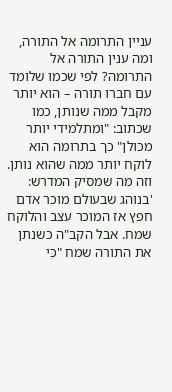עניין התרומה אל התורה, ומה ענין התורה אל התרומה? לפי שכמו שלומד עם חברו תורה – הוא יותר מקבל ממה שנותן, כמו שכתוב: "ומתלמידי יותר מכולן" כך בתרומה הוא לוקח יותר ממה שהוא נותן.
וזה מה שמסיק המדרש: 'בנוהג שבעולם מוכר אדם חפץ אז המוכר עצב והלוקח שמח. אבל הקב"ה כשנתן את התורה שמח "כִּי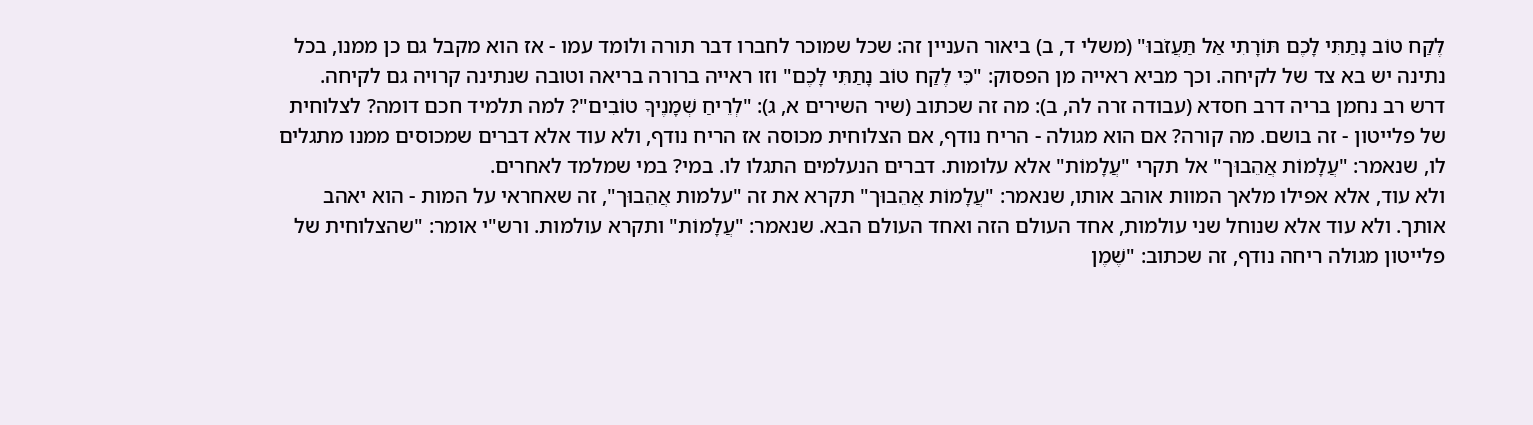לֶקַח טוֹב נָתַתִּי לָכֶם תּוֹרָתִי אַל תַּעֲזֹבוּ" (משלי ד, ב) ביאור העניין זה: שכל שמוכר לחברו דבר תורה ולומד עמו - אז הוא מקבל גם כן ממנו, בכל נתינה יש בא צד של לקיחה. וכך מביא ראייה מן הפסוק: "כִּי לֶקַח טוֹב נָתַתִּי לָכֶם" וזו ראייה ברורה בריאה וטובה שנתינה קרויה גם לקיחה.
דרש רב נחמן בריה דרב חסדא (עבודה זרה לה, ב): מה זה שכתוב (שיר השירים א, ג): "לְרֵיחַ שְׁמָנֶיךָ טוֹבִים"? למה תלמיד חכם דומה? לצלוחית של פלייטון - זה בושם. מה קורה? אם הוא מגולה - הריח נודף, אם הצלוחית מכוסה אז הריח נודף, ולא עוד אלא דברים שמכוסים ממנו מתגלים לו, שנאמר: "עֲלָמוֹת אֲהֵבוּך" אל תקרי "עֲלָמוֹת" אלא עלומות. דברים הנעלמים התגלו לו. במי? במי שמלמד לאחרים.
ולא עוד, אלא אפילו מלאך המוות אוהב אותו, שנאמר: "עֲלָמוֹת אֲהֵבוּך" תקרא את זה "עלמות אֲהֵבוּך", זה שאחראי על המות - הוא יאהב אותך. ולא עוד אלא שנוחל שני עולמות, אחד העולם הזה ואחד העולם הבא. שנאמר: "עֲלָמוֹת" ותקרא עולמות. ורש"י אומר: "שהצלוחית של פלייטון מגולה ריחה נודף, זה שכתוב: "שֶׁמֶן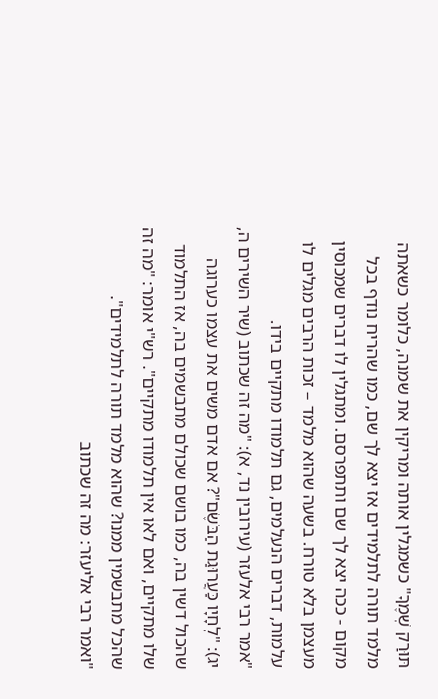תּוּרַק שְׁמֶךָ" כשמגלין אותה ומריקין את שמנה, כלומר כשאתה מלמד תורה לתלמידים אז יצא לך שם, כמו שהריח נודף בכל מקום - ככה יצא לך שם ותתפרסם. ומתגלין לו דברים שמכוסין מעצמן בלא טורח. בשעה שהוא מלמד – זכות הרבים מגלים לו עלמות, דברים הנעלמים, גם תלמודו מתקיים בידו.
"אמר רבי אלעזר (עירובין נד, א): "מה זה שכתוב (שיר השירים ה, יג): "לְחָיָו כַּעֲרוּגַת הַבֹּשֶׂם"? אם אדם משים את עצמו כערוגה שהכול דשין בה, כמו בושם שכולם מתבשמים בה, אז התלמוד שלו מתקיים, ואם לאו אין תלמודו מתקיים". רש"י אומר: "מה זה שהכל מתבשמין ממנו? שהוא מלמד תורה לתלמידים".
"ואמר רבי אליעזר: מה זה שכתוב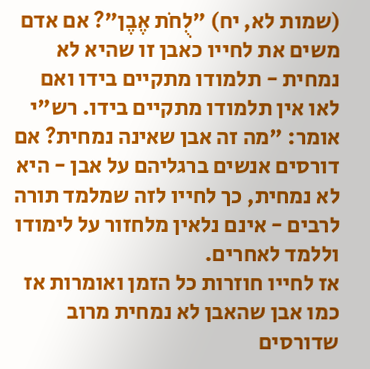(שמות לא, יח) "לֻחֹת אֶבֶן"? אם אדם משים את לחייו כאבן זו שהיא לא נמחית - תלמודו מתקיים בידו ואם לאו אין תלמודו מתקיים בידו. רש"י אומר: "מה זה אבן שאינה נמחית? אם דורסים אנשים ברגליהם על אבן - היא לא נמחית, כך לחייו לזה שמלמד תורה לרבים - אינם נלאין מלחזור על לימודו וללמד לאחרים.
אז לחייו חוזרות כל הזמן ואומרות אז כמו אבן שהאבן לא נמחית מרוב שדורסים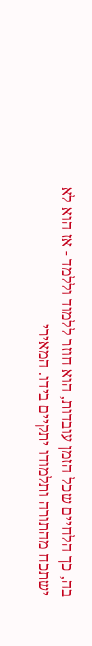בה, כך הלחיים שכל הזמן עובדות, הוא חוזר ללמוד וללמד - אז הוא לא ישתכח מהתורה ותלמודו יתקיים בידו. המאירי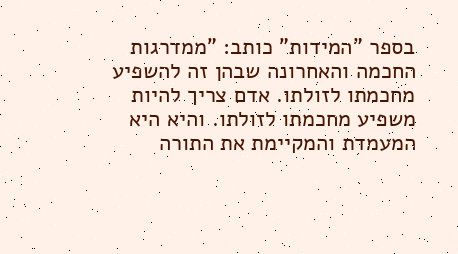בספר "המידות" כותב: "ממדרגות החכמה והאחרונה שבהן זה להשפיע מחכמתו לזולתו. אדם צריך להיות משפיע מחכמתו לזולתו. והיא היא המעמדת והמקיימת את התורה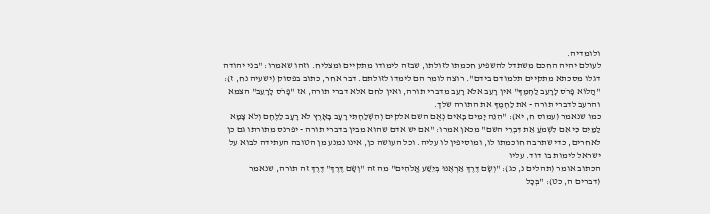ולומדיה.
לעולם יהיה החכם משתדל להשפיע חכמתו לזולתו, שבזה לימודו מתקיים ומצליח. וזהו שאמרו: "בני יהודה דגלו מסכתא מתקיים תלמודם בידם". רוצה לומר הם לימדו לזולתם. דבר אחר, כתוב בפסוק (ישעיה נח, ז): "הֲלוֹא פָרֹס לָרָעֵב לַחְמֶךָ" אין רָעֵב אלא רָעֵב מדברי תורה, ואין לחם אלא דברי תורה, אז "פָרֹס לָרָעֵב" הצמא והרעב לדברי תורה - את לַחְמֶךָ את התורה שלך.
כמו שנאמר (עמוס ח, יא): "הִנֵּה יָמִים בָּאִים נְאֻם השם אלקים וְהִשְׁלַחְתִּי רָעָב בָּאָרֶץ לֹא רָעָב לַלֶּחֶם וְלֹא צָמָא לַמַּיִם כִּי אִם לִשְׁמֹעַ אֵת דִּבְרֵי השם" מכאן אמרו: "אם יש אדם שהוא מבין בדברי תורה - יפרנס מתורתו גם כן לאחרים, כדי שתרבה חוכמתו לו, ומוסיפין לו עליה. וכל העושה כן, אינו נמנע מן הטובה העתידה לבוא על ישראל לימות בו דוד. עליו
הכתוב אומר (תהלים נ, כג): "וְשָׂם דֶּרֶךְ אַרְאֶנּוּ בְּיֵשַׁע אֱלֹהִים" מה זה "וְשָׂם דֶּרֶךְ" דֶּרֶךְ זה תורה, שנאמר (דברים ה, כט): "בְּכָל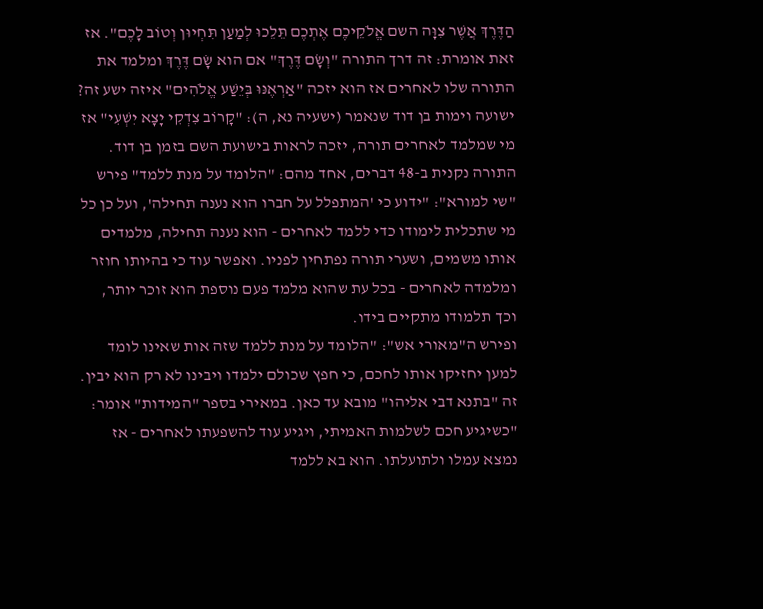הַדֶּרֶךְ אֲשֶׁר צִוָּה השם אֱלֹקֵיכֶם אֶתְכֶם תֵּלֵכוּ לְמַעַן תִּחְיוּן וְטוֹב לָכֶם". אז זאת אומרת: זה דרך התורה "וְשָׂם דֶּרֶךְ" אם הוא שָׂם דֶּרֶךְ ומלמד את התורה שלו לאחרים אז הוא יזכה "אַרְאֶנּוּ בְּיֵשַׁע אֱלֹהִים" איזה ישע זה? ישועה וימות בן דוד שנאמר (ישעיה נא, ה): "קָרוֹב צִדְקִי יָצָא יִשְׁעִי" אז מי שמלמד לאחרים תורה, יזכה לראות בישועת השם בזמן בן דוד.
התורה נקנית ב-48 דברים, אחד מהם: "הלומד על מנת ללמד" פירש "שי למורא": "ידוע כי 'המתפלל על חברו הוא נענה תחילה', ועל כן כל מי שתכלית לימודו כדי ללמד לאחרים - הוא נענה תחילה, מלמדים אותו משמים, ושערי תורה נפתחין לפניו. ואפשר עוד כי בהיותו חוזר ומלמדה לאחרים - בכל עת שהוא מלמד פעם נוספת הוא זוכר יותר, וכך תלמודו מתקיים בידו.
ופירש ה"מאורי אש": "הלומד על מנת ללמד שזה אות שאינו לומד למען יחזיקו אותו לחכם, כי חפץ שכולם ילמדו ויבינו לא רק הוא יבין. זה "בתנא דבי אליהו" מובא עד כאן. במאירי בספר "המידות" אומר: "כשיגיע חכם לשלמות האמיתי, ויגיע עוד להשפעתו לאחרים - אז נמצא עמלו ולתועלתו. הוא בא ללמד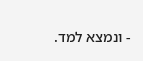- ונמצא למד.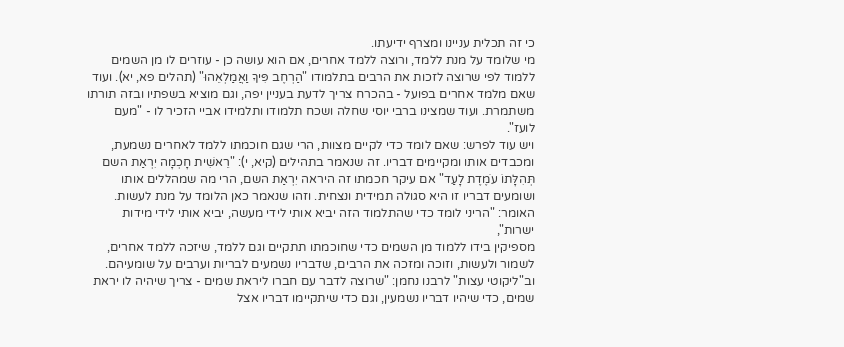כי זה תכלית עניינו ומצרף ידיעתו.
מי שלומד על מנת ללמד, ורוצה ללמד אחרים, אם הוא עושה כן - עוזרים לו מן השמים ללמוד לפי שרוצה לזכות את הרבים בתלמודו "הַרְחֶב פִּיךָ וַאֲמַלְאֵהוּ" (תהלים פא, יא). ועוד שאם מלמד אחרים בפועל - בהכרח צריך לדעת בעניין יפה, וגם מוציא בשפתיו ובזה תורתו משתמרת. ועוד שמצינו ברבי יוסי שחלה ושכח תלמודו ותלמידו אביי הזכיר לו - "מעם לועז".
ויש עוד לפרש: שאם לומד כדי לקיים מצוות, הרי שגם חוכמתו ללמד לאחרים נשמעת, ומכבדים אותו ומקיימים דבריו. זה שנאמר בתהילים (קיא, י): "רֵאשִׁית חָכְמָה יִרְאַת השם תְּהִלָּתוֹ עֹמֶדֶת לָעַד" אם עיקר חכמתו זה היראה יִרְאַת השם, הרי מה שמהללים אותו ושומעים דבריו זו היא סגולה תמידית ונצחית. וזהו שנאמר כאן הלומד על מנת לעשות.
האומר: "הריני לומד כדי שהתלמוד הזה יביא אותי לידי מעשה, יביא אותי לידי מידות ישרות",
מספיקין בידו ללמוד מן השמים כדי שחוכמתו תתקיים וגם ללמד, שיזכה ללמד אחרים, לשמור ולעשות, וזוכה ומזכה את הרבים, שדבריו נשמעים לבריות וערבים על שומעיהם. וב"ליקוטי עצות" לרבנו נחמן: "שרוצה לדבר עם חברו ליראת שמים - צריך שיהיה לו יראת שמים, כדי שיהיו דבריו נשמעין, וגם כדי שיתקיימו דבריו אצל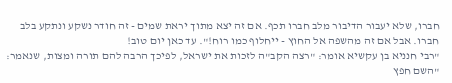חברו, שלא יעבור הדיבור מלב חברו תכף. אם זה יצא מתוך יראת שמים - זה חודר נשקע ונתקע בלב חברו. אבל אם זה מהשפה אל החוץ - ייחלוף כמו רוח!". עד כאן יום טוב!
"רבי חנניא בן עקשיא אומר: "רצה הקב"ה לזכות את ישראל, לפיכך הרבה להם תורה ומצות, שנאמר: "השם חפץ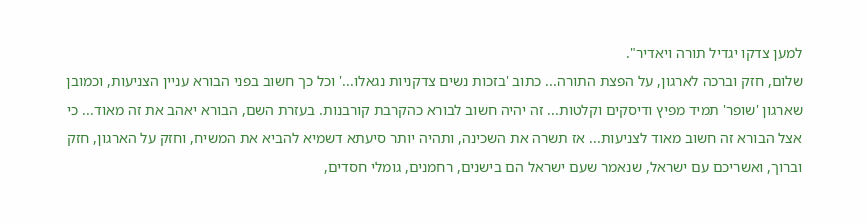למען צדקו יגדיל תורה ויאדיר".
שלום, חזק וברכה לארגון, על הפצת התורה... כתוב 'בזכות נשים צדקניות נגאלו...' וכל כך חשוב בפני הבורא עניין הצניעות, וכמובן שארגון 'שופר' תמיד מפיץ ודיסקים וקלטות... זה יהיה חשוב לבורא כהקרבת קורבנות. בעזרת השם, הבורא יאהב את זה מאוד... כי אצל הבורא זה חשוב מאוד לצניעות... אז תשרה את השכינה, ותהיה יותר סיעתא דשמיא להביא את המשיח, וחזק על הארגון, חזק וברוך, ואשריכם עם ישראל, שנאמר שעם ישראל הם בישנים, רחמנים, גומלי חסדים,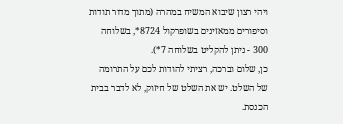ויהי רצון שיבוא המשיח במהרה (מתוך מדור תודות וסיפורים ממאזינים בשופרקול 8724*, בשלוחה 300 - ניתן להקליט בשלוחה 7*).
כן, שלום וברכה, רציתי להודות לכם על התרומה של השלט. יש את השלט של חיזוק, לא לדבר בבית הכנסת.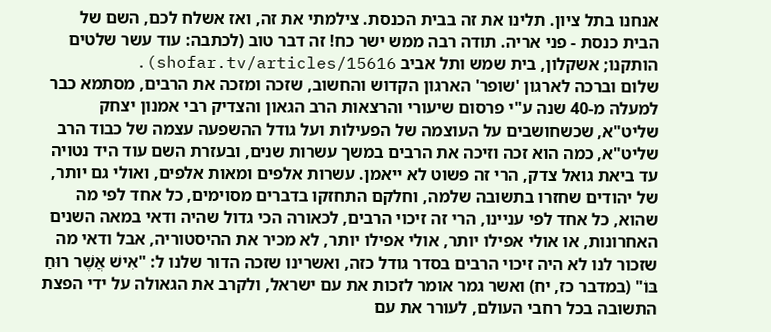אנחנו בתל ציון. תלינו את זה בבית הכנסת. צילמתי את זה, ואז אשלח לכם, השם של הבית כנסת - פני אריה. תודה רבה ממש ישר כח! זה דבר טוב (לכתבה: עוד עשר שלטים הותקנו; אשקלון, בית שמש ותל אביב shofar.tv/articles/15616).
שלום וברכה לארגון 'שופר' הארגון הקדוש והחשוב, שזכה ומזכה את הרבים, מסתמא כבר למעלה מ-40 שנה ע"י פרסום שיעורי והרצאות הרב הגאון והצדיק רבי אמנון יצחק שליט"א, שכשחושבים על העוצמה של הפעילות ועל גודל ההשפעה עצמה של כבוד הרב שליט"א, כמה הוא זכה וזיכה את הרבים במשך עשרות שנים, ובעזרת השם עוד היד נטויה עד ביאת גואל צדק, הרי זה פשוט לא ייאמן. עשרות אלפים ומאות אלפים, ואולי גם יותר, של יהודים שחזרו בתשובה שלמה, וחלקם התחזקו בדברים מסוימים, כל אחד לפי מה שהוא, כל אחד לפי עניינו, הרי זה זיכוי הרבים, לכאורה הכי גדול שהיה ודאי במאה השנים האחרונות, או אולי אפילו יותר, אולי אפילו יותר, לא מכיר את ההיסטוריה, אבל ודאי מה שזכור לנו לא היה זיכוי הרבים בסדר גודל כזה, ואשרינו שזכה הדור שלנו ל: "אִישׁ אֲשֶׁר רוּחַ בּוֹ" (במדבר כז, יח) ואשר גמר אומר לזכות את עם ישראל, ולקרב את הגאולה על ידי הפצת התשובה בכל רחבי העולם, לעורר את עם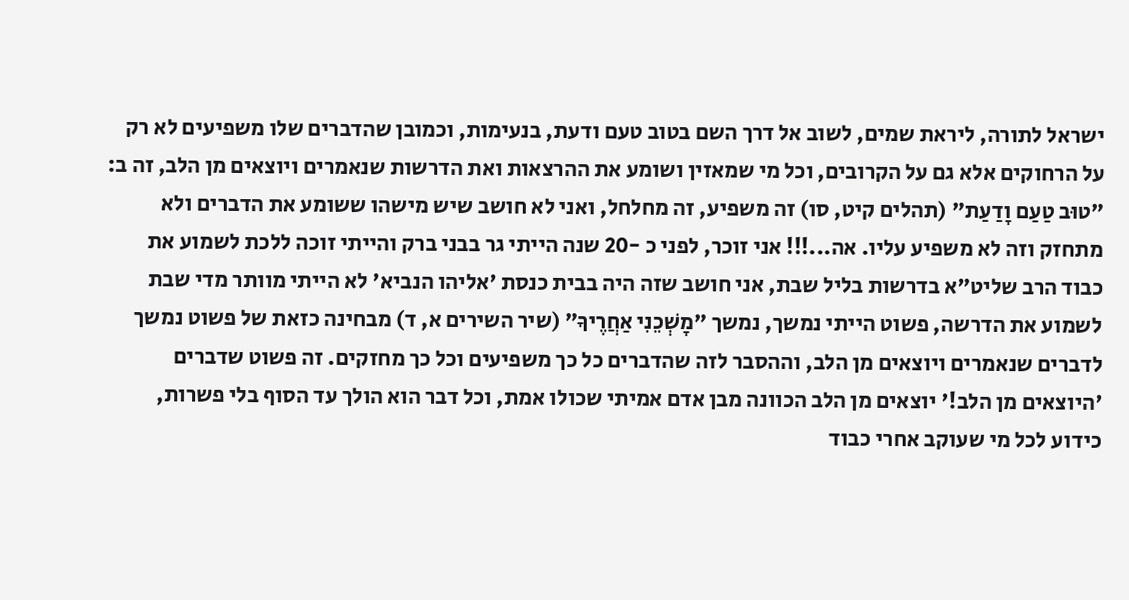ישראל לתורה, ליראת שמים, לשוב אל דרך השם בטוב טעם ודעת, בנעימות, וכמובן שהדברים שלו משפיעים לא רק על הרחוקים אלא גם על הקרובים, וכל מי שמאזין ושומע את ההרצאות ואת הדרשות שנאמרים ויוצאים מן הלב, זה ב: "טוּב טַעַם וָדַעַת" (תהלים קיט, סו) זה משפיע, זה מחלחל, ואני לא חושב שיש מישהו ששומע את הדברים ולא מתחזק וזה לא משפיע עליו. אה...!!! אני זוכר, לפני כ -20 שנה הייתי גר בבני ברק והייתי זוכה ללכת לשמוע את כבוד הרב שליט"א בדרשות בליל שבת, אני חושב שזה היה בבית כנסת 'אליהו הנביא' לא הייתי מוותר מדי שבת לשמוע את הדרשה, פשוט הייתי נמשך, נמשך "מׇשְׁכֵנִי אַחֲרֶיךָ" (שיר השירים א, ד) מבחינה כזאת של פשוט נמשך לדברים שנאמרים ויוצאים מן הלב, וההסבר לזה שהדברים כל כך משפיעים וכל כך מחזקים. זה פשוט שדברים 'היוצאים מן הלב!' יוצאים מן הלב הכוונה מבן אדם אמיתי שכולו אמת, וכל דבר הוא הולך עד הסוף בלי פשרות, כידוע לכל מי שעוקב אחרי כבוד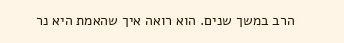הרב במשך שנים. הוא רואה איך שהאמת היא נר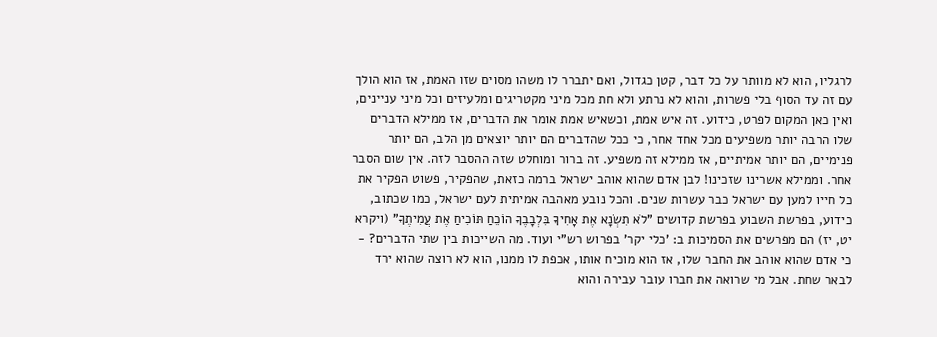לרגליו, הוא לא מוותר על כל דבר, קטן כגדול, ואם יתברר לו משהו מסוים שזו האמת, אז הוא הולך עם זה עד הסוף בלי פשרות, והוא לא נרתע ולא חת מכל מיני מקטריגים ומלעיזים וכל מיני עניינים, ואין כאן המקום לפרט, כידוע. זה איש אמת, וכשאיש אמת אומר את הדברים, אז ממילא הדברים שלו הרבה יותר משפיעים מכל אחד אחר, כי ככל שהדברים הם יותר יוצאים מן הלב, הם יותר פנימיים, הם יותר אמיתיים, אז ממילא זה משפיע. זה ברור ומוחלט שזה ההסבר לזה. אין שום הסבר אחר. וממילא אשרינו שזכינו! לבן אדם שהוא אוהב ישראל ברמה כזאת, שהפקיר, פשוט הפקיר את כל חייו למען עם ישראל כבר עשרות שנים. והכל נובע מאהבה אמיתית לעם ישראל, כמו שכתוב, כידוע, בפרשת השבוע בפרשת קדושים "לֹא תִשְׂנָא אֶת אָחִיךָ בִּלְבָבֶךָ הוֹכֵחַ תּוֹכִיחַ אֶת עֲמִיתֶךָ" (ויקרא יט, יז) הם מפרשים את הסמיכות ב: 'כלי יקר' בפרוש רש"י ועוד. מה השייכות בין שתי הדברים? - כי אדם שהוא אוהב את החבר שלו, אז הוא מוכיח אותו, אכפת לו ממנו, הוא לא רוצה שהוא ירד לבאר שחת. אבל מי שרואה את חברו עובר עבירה והוא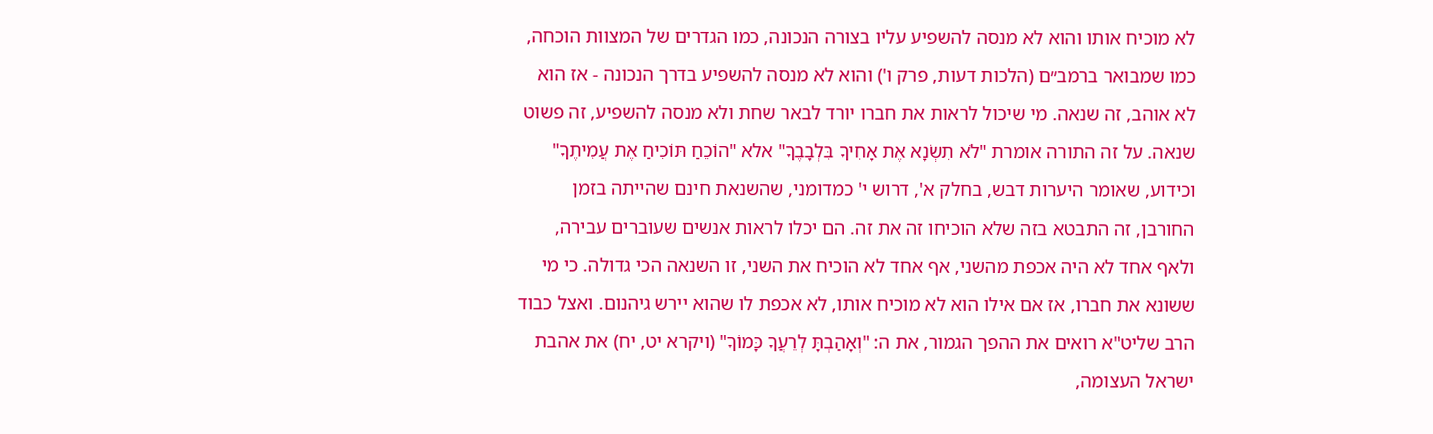לא מוכיח אותו והוא לא מנסה להשפיע עליו בצורה הנכונה, כמו הגדרים של המצוות הוכחה, כמו שמבואר ברמב״ם (הלכות דעות, פרק ו') והוא לא מנסה להשפיע בדרך הנכונה - אז הוא לא אוהב, זה שנאה. מי שיכול לראות את חברו יורד לבאר שחת ולא מנסה להשפיע, זה פשוט שנאה. על זה התורה אומרת "לֹא תִשְׂנָא אֶת אָחִיךָ בִּלְבָבֶךָ" אלא "הוֹכֵחַ תּוֹכִיחַ אֶת עֲמִיתֶךָ" וכידוע, שאומר היערות דבש, בחלק א', דרוש י' כמדומני, שהשנאת חינם שהייתה בזמן החורבן, זה התבטא בזה שלא הוכיחו זה את זה. הם יכלו לראות אנשים שעוברים עבירה, ולאף אחד לא היה אכפת מהשני, אף אחד לא הוכיח את השני, זו השנאה הכי גדולה. כי מי ששונא את חברו, אז אם אילו הוא לא מוכיח אותו, לא אכפת לו שהוא יירש גיהנום. ואצל כבוד הרב שליט"א רואים את ההפך הגמור, את ה: "וְאָהַבְתָּ לְרֵעֲךָ כָּמוֹךָ" (ויקרא יט, יח) את אהבת ישראל העצומה,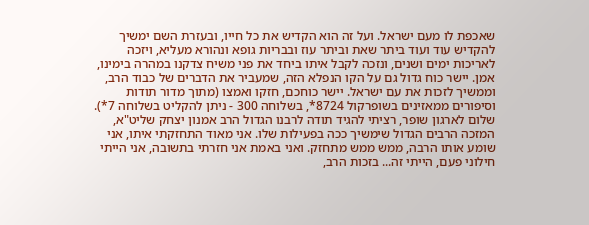שאכפת לו מעם ישראל. ועל זה הוא הקדיש את כל חייו, ובעזרת השם ימשיך להקדיש עוד ועוד ביתר שאת וביתר עוז ובבריות גופא ונהורא מעליא, ויזכה לאריכות ימים ושנים, ונזכה לקבל איתו ביחד את פני משיח צדקנו במהרה בימינו, אמן. יישר כוח גדול גם על הקו הנפלא הזה, שמעביר את הדברים של כבוד הרב, וממשיך לזכות את עם ישראל. יישר כוחכם, חזקו ואמצו (מתוך מדור תודות וסיפורים ממאזינים בשופרקול 8724*, בשלוחה 300 - ניתן להקליט בשלוחה 7*).
שלום לארגון שופר, רציתי להגיד תודה לרבנו הגדול הרב אמנון יצחק שליט"א, המזכה הרבים הגדול שימשיך ככה בפעילות שלו. אני מאוד התחזקתי איתו, אני שומע אותו הרבה, ממש ממש מתחזק. ואני באמת אני חזרתי בתשובה, אני הייתי חילוני פעם, הייתי זה... בזכות הרב,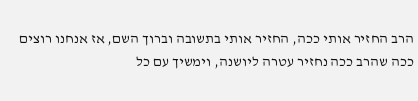הרב החזיר אותי ככה, החזיר אותי בתשובה וברוך השם, אז אנחנו רוצים ככה שהרב ככה נחזיר עטרה ליושנה, וימשיך עם כל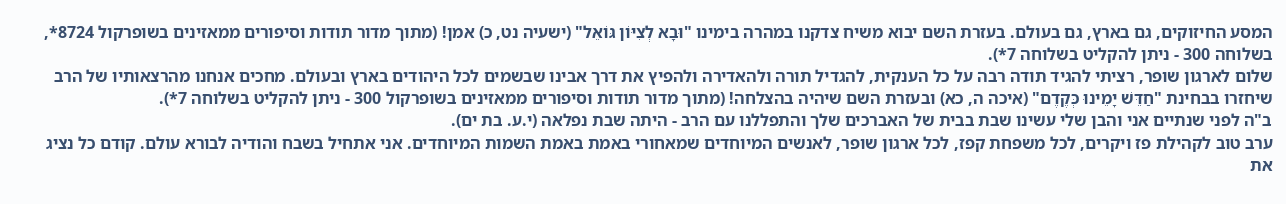המסע החיזוקים, גם בארץ, גם בעולם. בעזרת השם יבוא משיח צדקנו במהרה בימינו "וּבָא לְצִיּוֹן גּוֹאֵל" (ישעיה נט, כ) אמן! (מתוך מדור תודות וסיפורים ממאזינים בשופרקול 8724*, בשלוחה 300 - ניתן להקליט בשלוחה 7*).
שלום לארגון שופר, רציתי להגיד תודה רבה על כל הענקית, להגדיל תורה ולהאדירה ולהפיץ את דרך אבינו שבשמים לכל היהודים בארץ ובעולם. מחכים אנחנו מהרצאותיו של הרב שיחזרו בבחינת "חַדֵּשׁ יָמֵינוּ כְּקֶדֶם" (איכה ה, כא) ובעזרת השם שיהיה בהצלחה! (מתוך מדור תודות וסיפורים ממאזינים בשופרקול 300 - ניתן להקליט בשלוחה 7*).
ב"ה לפני שנתיים אני והבן שלי עשינו שבת בבית של האברכים שלך והתפללנו עם הרב - היתה שבת נפלאה (י.ע. בת ים).
ערב טוב לקהילת פז ויקרים, לכל משפחת קפז, לכל ארגון שופר, לאנשים המיוחדים שמאחורי באמת באמת השמות המיוחדים. אני אתחיל בשבח והודיה לבורא עולם. קודם כל נציג את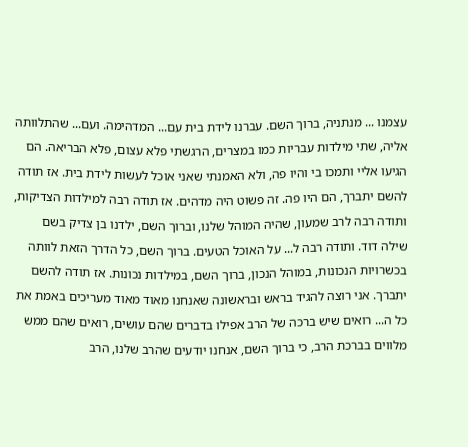עצמנו ... מנתניה, ברוך השם. עברנו לידת בית עם... המדהימה. ועם... שהתלוותה אליה, שתי מילדות עבריות כמו במצרים, הרגשתי פלא עצום, פלא הבריאה. הם הגיעו אליי ותמכו בי והיו פה, ולא האמנתי שאני אוכל לעשות לידת בית. אז תודה להשם יתברך, הם היו פה. זה פשוט היה מדהים. אז תודה רבה למילדות הצדיקות, ותודה רבה לרב שמעון, שהיה המוהל שלנו, וברוך השם, ילדנו בן צדיק בשם שילה דוד. ותודה רבה ל... על האוכל הטעים. ברוך השם, כל הדרך הזאת לוותה בכשרויות הנכונות, במוהל הנכון, ברוך השם, במילדות נכונות. אז תודה להשם יתברך. אני רוצה להגיד בראש ובראשונה שאנחנו מאוד מאוד מעריכים באמת את כל ה... רואים שיש ברכה של הרב אפילו בדברים שהם עושים, רואים שהם ממש מלווים בברכת הרב, כי ברוך השם, אנחנו יודעים שהרב שלנו, הרב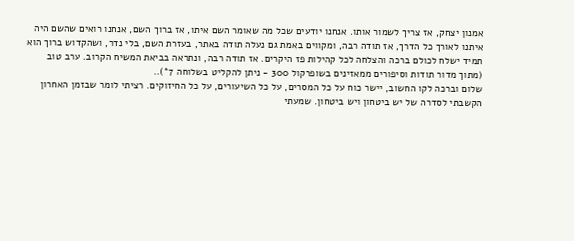אמנון יצחק, אז צריך לשמור אותו. אנחנו יודעים שכל מה שאומר השם איתו, אז ברוך השם, אנחנו רואים שהשם היה איתנו לאורך כל הדרך, אז תודה רבה, ומקווים באמת גם נעלה תודה באתר, בעזרת השם, בלי נדר, ושהקדוש ברוך הוא תמיד ישלח לכולם ברכה והצלחה לכל קהילות פז היקרים. אז תודה רבה, ונתראה בביאת המשיח הקרוב. ערב טוב (מתוך מדור תודות וסיפורים ממאזינים בשופרקול 300 - ניתן להקליט בשלוחה 7*)..
שלום וברכה לקו החשוב, יישר כוח על כל המסרים, על כל השיעורים, על כל החיזוקים. רציתי לומר שבזמן האחרון הקשבתי לסדרה של יש ביטחון ויש ביטחון. שמעתי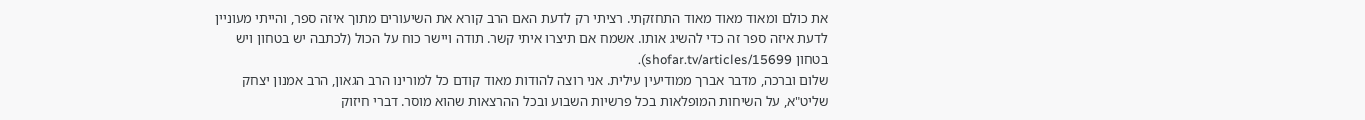את כולם ומאוד מאוד מאוד התחזקתי. רציתי רק לדעת האם הרב קורא את השיעורים מתוך איזה ספר, והייתי מעוניין לדעת איזה ספר זה כדי להשיג אותו. אשמח אם תיצרו איתי קשר. תודה ויישר כוח על הכול (לכתבה יש בטחון ויש בטחון shofar.tv/articles/15699).
שלום וברכה, מדבר אברך ממודיעין עילית. אני רוצה להודות מאוד קודם כל למורינו הרב הגאון, הרב אמנון יצחק שליט"א, על השיחות המופלאות בכל פרשיות השבוע ובכל ההרצאות שהוא מוסר. דברי חיזוק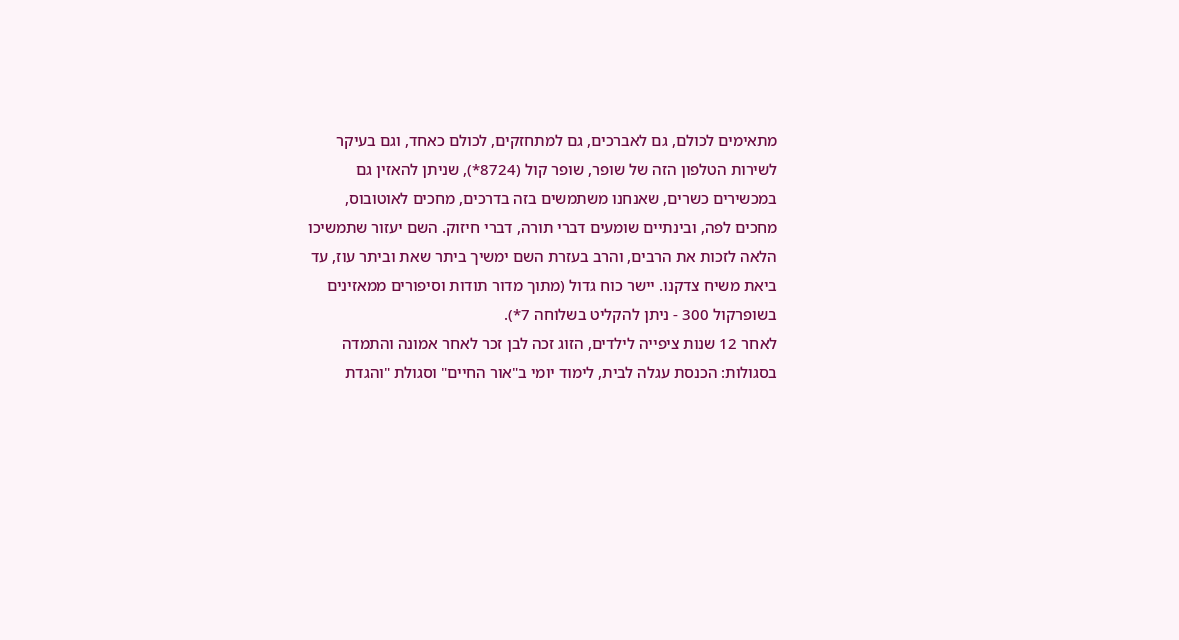מתאימים לכולם, גם לאברכים, גם למתחזקים, לכולם כאחד, וגם בעיקר לשירות הטלפון הזה של שופר, שופר קול (8724*), שניתן להאזין גם במכשירים כשרים, שאנחנו משתמשים בזה בדרכים, מחכים לאוטובוס, מחכים לפה, ובינתיים שומעים דברי תורה, דברי חיזוק. השם יעזור שתמשיכו הלאה לזכות את הרבים, והרב בעזרת השם ימשיך ביתר שאת וביתר עוז, עד ביאת משיח צדקנו. יישר כוח גדול (מתוך מדור תודות וסיפורים ממאזינים בשופרקול 300 - ניתן להקליט בשלוחה 7*).
לאחר 12 שנות ציפייה לילדים, הזוג זכה לבן זכר לאחר אמונה והתמדה בסגולות: הכנסת עגלה לבית, לימוד יומי ב"אור החיים" וסגולת "והגדת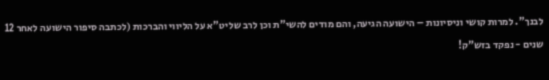לבנך". למרות קושי וניסיונות – הישועה הגיעה, והם מודים להשי"ת וכן לרב שליט"א על הליווי והברכות (לכתבה סיפור הישועה לאחר 12 שנים - נפקד בזש"ק!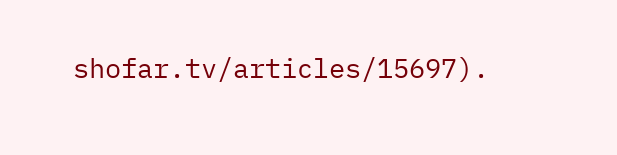shofar.tv/articles/15697).